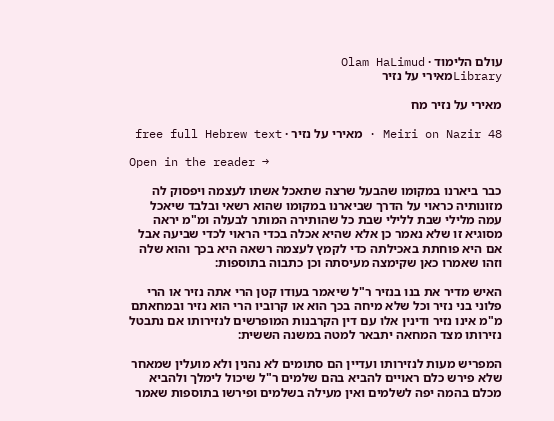עולם הלימוד · Olam HaLimud
Libraryמאירי על נזיר

מאירי על נזיר מח

Meiri on Nazir 48 · מאירי על נזיר · free full Hebrew text

Open in the reader →

כבר ביארנו במקומו שהבעל שרצה שתאכל אשתו לעצמה ויפסוק לה מזונותיה כראוי על הדרך שביארנו במקומו שהוא רשאי ובלבד שיאכל עמה מלילי שבת ללילי שבת כל שהותירה המותר לבעלה ומ"מ יראה מסוגיא זו שלא נאמר כן אלא שהיא אכלה בכדי הראוי לכדי שביעה אבל אם היא פוחתת באכילתה כדי לקמץ לעצמה רשאה היא בכך והוא שלה וזהו שאמרו כאן שקימצה מעיסתה וכן כתבוה בתוספות:

האיש מדיר את בנו בנזיר ר"ל שיאמר בעודו קטן הרי אתה נזיר או הרי פלוני בני נזיר וכל שלא מיחה בכך הוא או קרוביו הרי הוא נזיר ובמחאתם מ"מ אינו נזיר ודינין אלו עם דין הקרבנות המופרשים לנזירותו אם נתבטל נזירותו מצד המחאה יתבאר למטה במשנה הששית:

המפריש מעות לנזירותו ועדיין הם סתומים לא נהנין ולא מועלין שמאחר שלא פירש כלם ראויים להביא בהם שלמים ר"ל שיכול לימלך ולהביא מכלם בהמה יפה לשלמים ואין מעילה בשלמים ופירשו בתוספות שאמר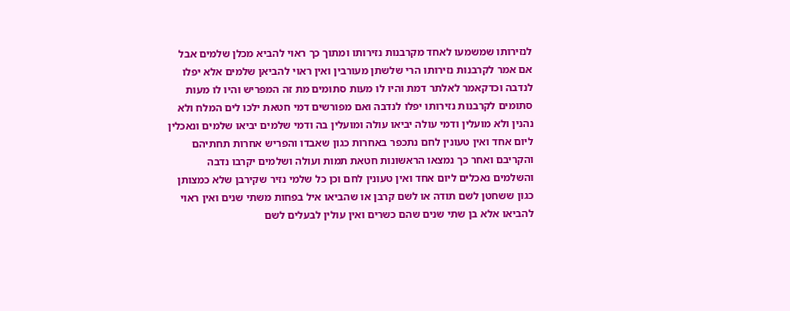לנזירותו שמשמעו לאחד מקרבנות נזירותו ומתוך כך ראוי להביא מכלן שלמים אבל אם אמר לקרבנות נזירותו הרי שלשתן מעורבין ואין ראוי להביאן שלמים אלא יפלו לנדבה וכדקאמר לאלתר דמת והיו לו מעות סתומים מת זה המפריש והיו לו מעות סתומים לקרבנות נזירותו יפלו לנדבה ואם מפורשים דמי חטאת ילכו לים המלח ולא נהנין ולא מועלין ודמי עולה יביאו עולה ומועלין בה ודמי שלמים יביאו שלמים ונאכלין ליום אחד ואין טעונין לחם נתכפר באחרות כגון שאבדו והפריש אחרות תחתיהם והקריבם ואחר כך נמצאו הראשונות חטאת תמות ועולה ושלמים יקרבו נדבה והשלמים נאכלים ליום אחד ואין טעונין לחם וכן כל שלמי נזיר שקירבן שלא כמצותן כגון ששחטן לשם תודה או לשם קרבן או שהביאו איל בפחות משתי שנים ואין ראוי להביאו אלא בן שתי שנים שהם כשרים ואין עולין לבעלים לשם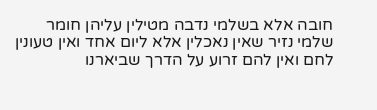חובה אלא בשלמי נדבה מטילין עליהן חומר שלמי נזיר שאין נאכלין אלא ליום אחד ואין טעונין לחם ואין להם זרוע על הדרך שביארנו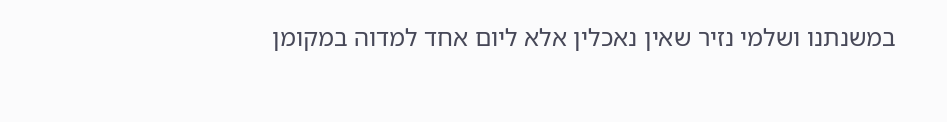במשנתנו ושלמי נזיר שאין נאכלין אלא ליום אחד למדוה במקומן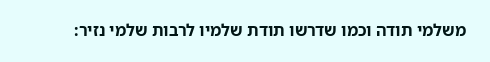משלמי תודה וכמו שדרשו תודת שלמיו לרבות שלמי נזיר: